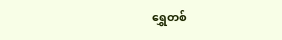ရွှေတစ်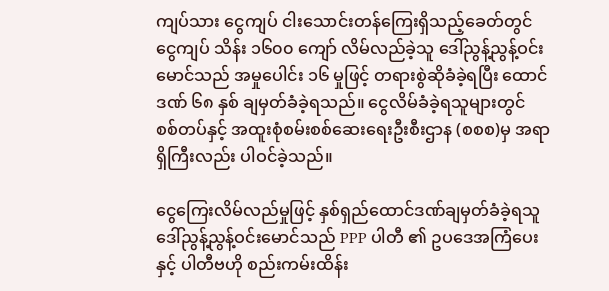ကျပ်သား ငွေကျပ် ငါးသောင်းတန်ကြေးရှိသည့်ခေတ်တွင် ငွေကျပ် သိန်း ၁၆၀၀ ကျော် လိမ်လည်ခဲ့သူ ဒေါ်ညွန့်ညွန့်ဝင်းမောင်သည် အမှုပေါင်း ၁၆ မှုဖြင့် တရားစွဲဆိုခံခဲ့ရပြီး ထောင်ဒဏ် ၆၈ နှစ် ချမှတ်ခံခဲ့ရသည်။ ငွေလိမ်ခံခဲ့ရသူများတွင် စစ်တပ်နှင့် အထူးစုံစမ်းစစ်ဆေးရေးဦးစီးဌာန (စစစ)မှ အရာရှိကြီးလည်း ပါဝင်ခဲ့သည်။

ငွေကြေးလိမ်လည်မှုဖြင့် နှစ်ရှည်ထောင်ဒဏ်ချမှတ်ခံခဲ့ရသူ ဒေါ်ညွန့်ညွန့်ဝင်းမောင်သည် PPP ပါတီ ၏ ဥပဒေအကြံပေးနှင့် ပါတီဗဟို စည်းကမ်းထိန်း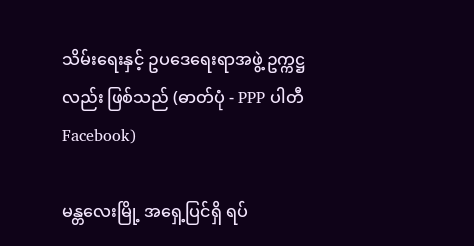သိမ်းရေးနှင့် ဥပဒေရေးရာအဖွဲ့ ဥက္ကဋ္ဌလည်း ဖြစ်သည် (ဓာတ်ပုံ - PPP ပါတီ Facebook)

မန္တလေးမြို့ အရှေ့ပြင်ရှိ ရပ်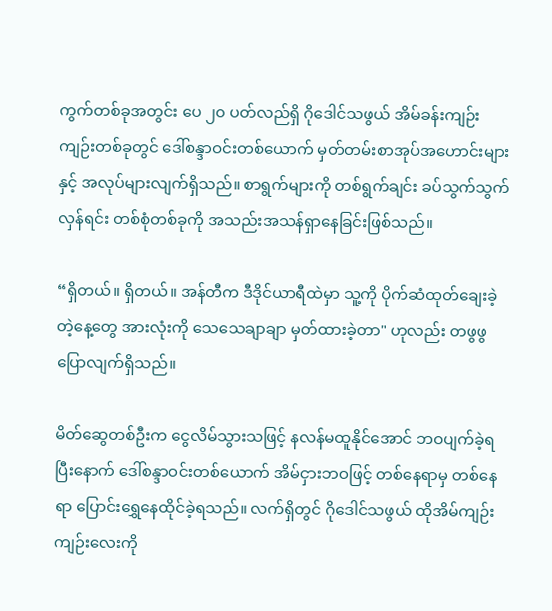ကွက်တစ်ခုအတွင်း ပေ ၂၀ ပတ်လည်ရှိ ဂိုဒေါင်သဖွယ် အိမ်ခန်းကျဉ်းကျဉ်းတစ်ခုတွင် ဒေါ်စန္ဒာဝင်းတစ်ယောက် မှတ်တမ်းစာအုပ်အဟောင်းများနှင့် အလုပ်များလျက်ရှိသည်။ စာရွက်များကို တစ်ရွက်ချင်း ခပ်သွက်သွက်လှန်ရင်း တစ်စုံတစ်ခုကို အသည်းအသန်ရှာနေခြင်းဖြစ်သည်။

“ရှိတယ်။ ရှိတယ်။ အန်တီက ဒီဒိုင်ယာရီထဲမှာ သူ့ကို ပိုက်ဆံထုတ်ချေးခဲ့တဲ့နေ့တွေ အားလုံးကို သေသေချာချာ မှတ်ထားခဲ့တာ" ဟုလည်း တဖွဖွပြောလျက်ရှိသည်။

မိတ်ဆွေတစ်ဦးက ငွေလိမ်သွားသဖြင့် နလန်မထူနိုင်အောင် ဘဝပျက်ခဲ့ရပြီးနောက် ဒေါ်စန္ဒာဝင်းတစ်ယောက် အိမ်ငှားဘဝဖြင့် တစ်နေရာမှ တစ်နေရာ ပြောင်းရွှေနေထိုင်ခဲ့ရသည်။ လက်ရှိတွင် ဂိုဒေါင်သဖွယ် ထိုအိမ်ကျဉ်းကျဉ်းလေးကို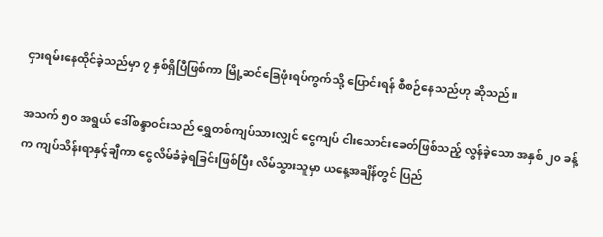ငှားရမ်းနေထိုင်ခဲ့သည်မှာ ၇ နှစ်ရှိပြီဖြစ်ကာ မြို့ဆင်ခြေဖုံးရပ်ကွက်သို့ ပြောင်းရန် စီစဉ်နေသည်ဟု ဆိုသည်။

အသက် ၅၀ အရွယ် ဒေါ်စန္ဒာဝင်းသည် ရွှေတစ်ကျပ်သားလျှင် ငွေကျပ် ငါးသောင်းခေတ်ဖြစ်သည့် လွန်ခဲ့သော အနှစ် ၂၀ ခန့်က ကျပ်သိန်းရာနှင့်ချီကာ ငွေလိမ်ခံခဲ့ရခြင်းဖြစ်ပြီး လိမ်သွားသူမှာ ယနေ့အချိန်တွင် ပြည်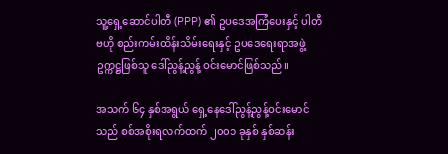သူ့ရှေ့ဆောင်ပါတီ (PPP) ၏ ဥပဒေအကြံပေးနှင့် ပါတီဗဟို စည်းကမ်းထိန်းသိမ်းရေးနှင့် ဥပဒေရေးရာအဖွဲ့ ဥက္ကဋ္ဌဖြစ်သူ ဒေါ်ညွန့်ညွန့် ဝင်းမောင်ဖြစ်သည်။

အသက် ၆၄ နှစ်အရွယ် ရှေ့နေဒေါ်ညွန့်ညွန့်ဝင်းမောင်သည် စစ်အစိုးရလက်ထက် ၂၀၀၁ ခုနှစ် နှစ်ဆန်း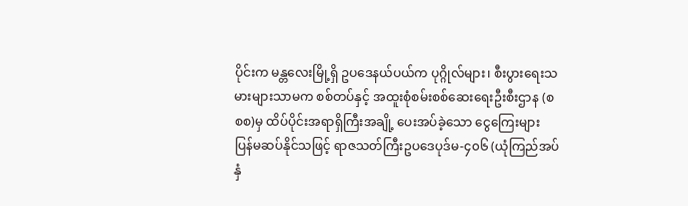ပိုင်းက မန္တလေးမြို့ရှိ ဥပဒေနယ်ပယ်က ပုဂ္ဂိုလ်များ၊ စီးပွားရေးသမားများသာမက စစ်တပ်နှင့် အထူးစုံစမ်းစစ်ဆေးရေးဦးစီးဌာန (စစစ)မှ ထိပ်ပိုင်းအရာရှိကြီးအချို့ ပေးအပ်ခဲ့သော ငွေကြေးများ ပြန်မဆပ်နိုင်သဖြင့် ရာဇသတ်ကြီးဥပဒေပုဒ်မ-၄၀၆ (ယုံကြည်အပ်နှံ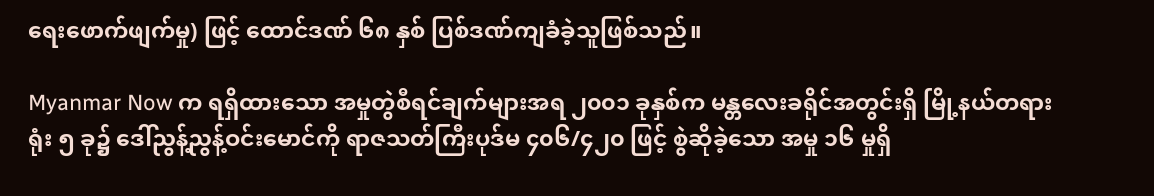ရေးဖောက်ဖျက်မှု) ဖြင့် ထောင်ဒဏ် ၆၈ နှစ် ပြစ်ဒဏ်ကျခံခဲ့သူဖြစ်သည်။

Myanmar Now က ရရှိထားသော အမှုတွဲစီရင်ချက်များအရ ၂၀၀၁ ခုနှစ်က မန္တလေးခရိုင်အတွင်းရှိ မြို့နယ်တရားရုံး ၅ ခု၌ ဒေါ်ညွန့်ညွန့်ဝင်းမောင်ကို ရာဇသတ်ကြီးပုဒ်မ ၄၀၆/၄၂၀ ဖြင့် စွဲဆိုခဲ့သော အမှု ၁၆ မှုရှိ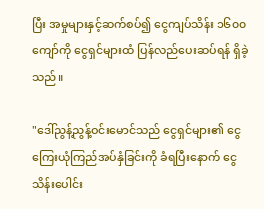ပြီး အမှုများနှင့်ဆက်စပ်၍ ငွေကျပ်သိန်း ၁၆၀၀ ကျော်ကို ငွေရှင်များထံ ပြန်လည်ပေးဆပ်ရန် ရှိခဲ့သည်။

"ဒေါ်ညွန့်ညွန့်ဝင်းမောင်သည် ငွေရှင်များ၏ ငွေကြေးယုံကြည်အပ်နှံခြင်းကို ခံရပြီးနောက် ငွေသိန်းပေါင်း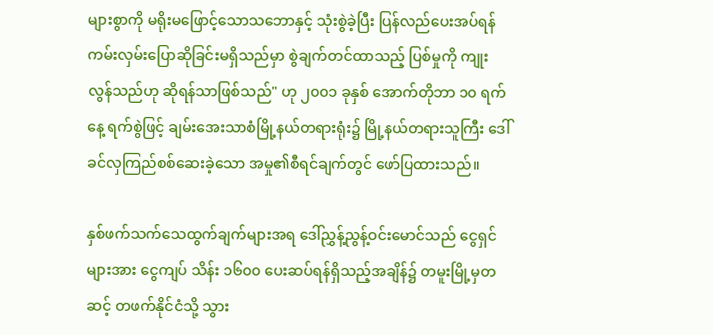များစွာကို မရိုးမဖြောင့်သောသဘောနှင့် သုံးစွဲခဲ့ပြီး ပြန်လည်ပေးအပ်ရန် ကမ်းလှမ်းပြောဆိုခြင်းမရှိသည်မှာ စွဲချက်တင်ထာသည့် ပြစ်မှုကို ကျုးလွန်သည်ဟု ဆိုရန်သာဖြစ်သည်" ဟု ၂၀၀၁ ခုနှစ် အောက်တိုဘာ ၁၀ ရက်နေ့ ရက်စွဲဖြင့် ချမ်းအေးသာစံမြို့နယ်တရားရုံး၌ မြို့နယ်တရားသူကြီး ဒေါ်ခင်လှကြည်စစ်ဆေးခဲ့သော အမှု၏စီရင်ချက်တွင် ဖော်ပြထားသည်။

နှစ်ဖက်သက်သေထွက်ချက်များအရ ဒေါ်ညွှန့်ညွန့်ဝင်းမောင်သည် ငွေရှင်များအား ငွေကျပ် သိန်း ၁၆၀၀ ပေးဆပ်ရန်ရှိသည့်အချိန်၌ တမူးမြို့မှတဆင့် တဖက်နိုင်ငံသို့ သွား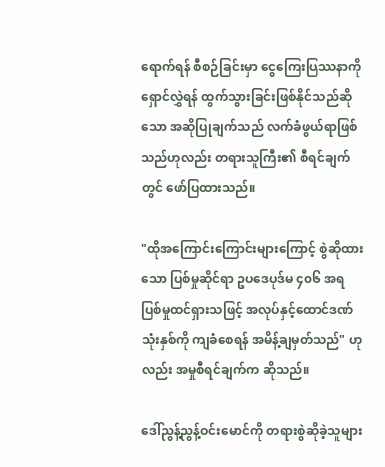ရောက်ရန် စီစဉ်ခြင်းမှာ ငွေကြေးပြဿနာကို ရှောင်လွှဲရန် ထွက်သွားခြင်းဖြစ်နိုင်သည်ဆိုသော အဆိုပြုချက်သည် လက်ခံဖွယ်ရာဖြစ်သည်ဟုလည်း တရားသူကြီး၏ စီရင်ချက်တွင် ဖော်ပြထားသည်။

"ထိုအကြောင်းကြောင်းများကြောင့် စွဲဆိုထားသော ပြစ်မှုဆိုင်ရာ ဥပဒေပုဒ်မ ၄၀၆ အရ ပြစ်မှုထင်ရှားသဖြင့် အလုပ်နှင့်ထောင်ဒဏ် သုံးနှစ်ကို ကျခံစေရန် အမိန့်ချမှတ်သည်" ဟုလည်း အမှုစီရင်ချက်က ဆိုသည်။

ဒေါ်ညွန့်ညွန့်ဝင်းမောင်ကို တရားစွဲဆိုခဲ့သူများ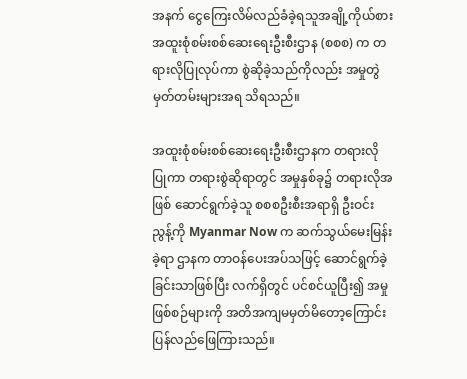အနက် ငွေကြေးလိမ်လည်ခံခဲ့ရသူအချို့ကိုယ်စား အထူးစုံစမ်းစစ်ဆေးရေးဦးစီးဌာန (စစစ) က တရားလိုပြုလုပ်ကာ စွဲဆိုခဲ့သည်ကိုလည်း အမှုတွဲမှတ်တမ်းများအရ သိရသည်။

အထူးစုံစမ်းစစ်ဆေးရေးဦးစီးဌာနက တရားလိုပြုကာ တရားစွဲဆိုရာတွင် အမှုနှစ်ခု၌ တရားလိုအဖြစ် ဆောင်ရွက်ခဲ့သူ စစစဦးစီးအရာရှိ ဦးဝင်းညွန့်ကို Myanmar Now က ဆက်သွယ်မေးမြန်းခဲ့ရာ ဌာနက တာဝန်ပေးအပ်သဖြင့် ဆောင်ရွက်ခဲ့ခြင်းသာဖြစ်ပြီး လက်ရှိတွင် ပင်စင်ယူပြီး၍ အမှုဖြစ်စဉ်များကို အတိအကျမမှတ်မိတော့ကြောင်း ပြန်လည်ဖြေကြားသည်။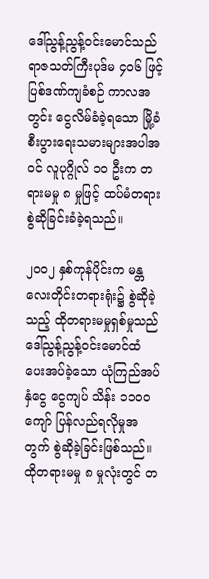ဒေါ်ညွန့်ညွန့်ဝင်းမောင်သည် ရာဇသတ်ကြီးပုဒ်မ ၄၀၆ ဖြင့် ပြစ်ဒဏ်ကျခံစဉ် ကာလအတွင်း ငွေလိမ်ခံခဲ့ရသော မြို့ခံစီးပွားရေးသမားများအပါအဝင် လူပုဂ္ဂိုလ် ၁၀ ဦးက တရားမမှု ၈ မှုဖြင့် ထပ်မံတရားစွဲဆိုခြင်းခံခဲ့ရသည်။

၂၀၀၂ နှစ်ကုန်ပိုင်းက မန္တလေးတိုင်းတရားရုံး၌ စွဲဆိုခဲ့သည့် ထိုတရားမမှုရှစ်မှုသည် ဒေါ်ညွန့်ညွန့်ဝင်းမောင်ထံ ပေးအပ်ခဲ့သော ယုံကြည်အပ်နှံငွေ ငွေကျပ် သိန်း ၁၁၀၀ ကျော် ပြန်လည်ရလိုမှုအတွက် စွဲဆိုခဲ့ခြင်းဖြစ်သည်။ ထိုတရားမမှု ၈ မှုလုံးတွင် တ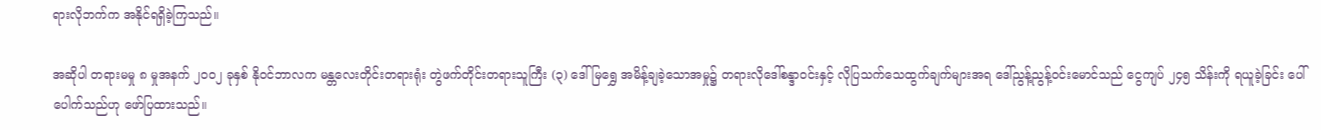ရားလိုဘက်က အနိုင်ရရှိခဲ့ကြသည်။

အဆိုပါ တရားမမှု ၈ မှုအနက် ၂၀၀၂ ခုနှစ် နိုဝင်ဘာလက မန္တလေးတိုင်းတရားရုံး တွဲဖက်တိုင်းတရားသူကြီး (၃) ဒေါ်မြရွှေ အမိန့်ချခဲ့သောအမှု၌ တရားလိုဒေါ်စန္ဒာဝင်းနှင့် လိုပြသက်သေထွက်ချက်များအရ ဒေါ်ညွန့်ညွန့်ဝင်းမောင်သည် ငွေကျပ် ၂၄၅ သိန်းကို ရယူခဲ့ခြင်း ပေါ်ပေါက်သည်ဟု ဖော်ပြထားသည်။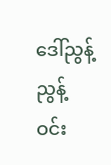ဒေါ်ညွန့်ညွန့်ဝင်း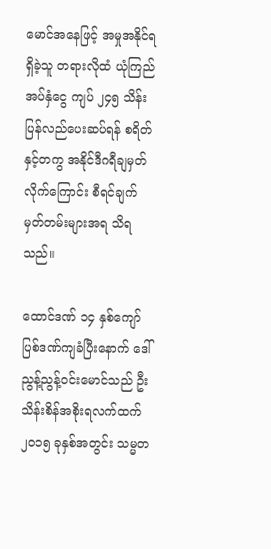မောင်အနေဖြင့် အမှုအနိုင်ရရှိခဲ့သူ တရားလိုထံ ယုံကြည်အပ်နှံငွေ ကျပ် ၂၄၅ သိန်း ပြန်လည်ပေးဆပ်ရန် စရိတ်နှင့်တကွ အနိုင်ဒီဂရီချမှတ်လိုက်ကြောင်း စီရင်ချက်မှတ်တမ်းများအရ သိရသည်။

ထောင်ဒဏ် ၁၄ နှစ်ကျော် ပြစ်ဒဏ်ကျခံပြီးနောက် ဒေါ်ညွန့်ညွန့်ဝင်းမောင်သည် ဦးသိန်းစိန်အစိုးရလက်ထက် ၂၀၁၅ ခုနှစ်အတွင်း သမ္မတ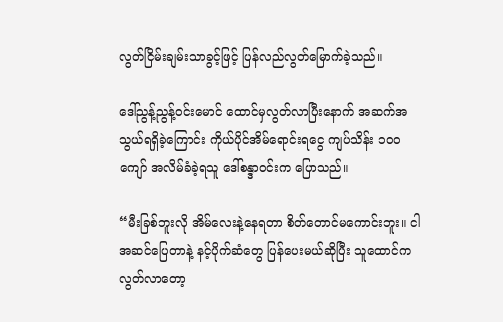လွတ်ငြိမ်းချမ်းသာခွင့်ဖြင့် ပြန်လည်လွတ်မြောက်ခဲ့သည်။

ဒေါ်ညွန့်ညွန့်ဝင်းမောင် ထောင်မှလွတ်လာပြီးနောက် အဆက်အသွယ်ရရှိခဲ့ကြောင်း ကိုယ်ပိုင်အိမ်ရောင်းရငွေ ကျပ်သိန်း ၁၀၀ ကျော် အလိမ်ခံခဲ့ရသူ ဒေါ်စန္ဒာဝင်းက ပြောသည်။

“မီးခြစ်ဘူးလို အိမ်လေးနဲ့နေရတာ စိတ်တောင်မကောင်းဘူး။ ငါအဆင်ပြေတာနဲ့ နင့်ပိုက်ဆံတွေ ပြန်ပေးမယ်ဆိုပြီး သူထောင်က လွတ်လာတော့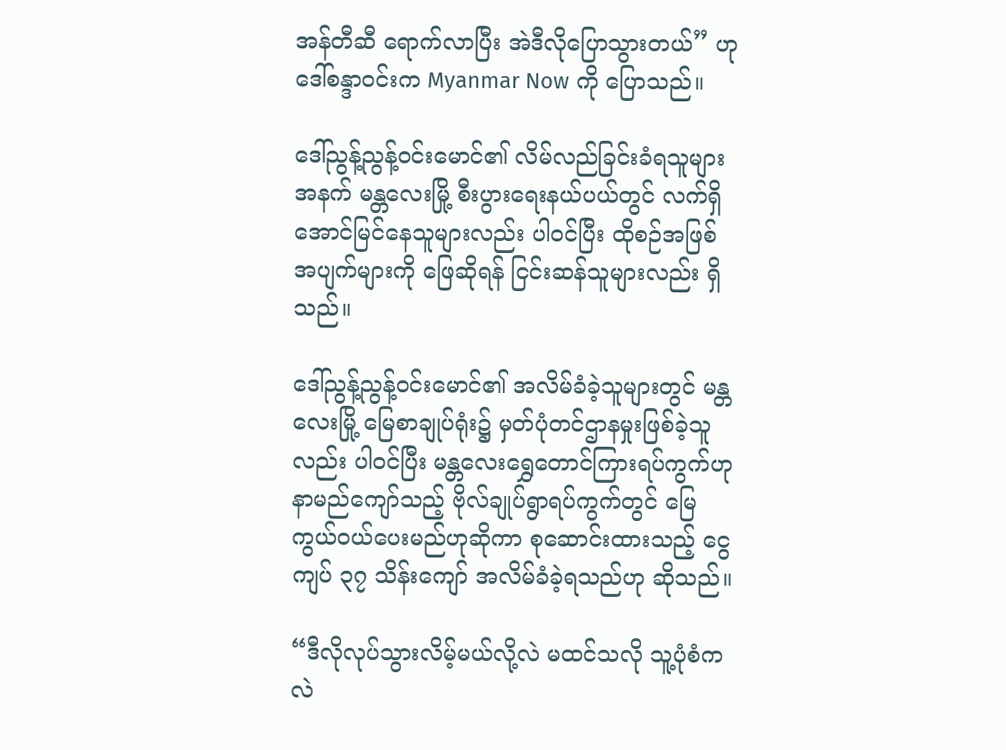အန်တီဆီ ရောက်လာပြီး အဲဒီလိုပြောသွားတယ်” ဟု ဒေါ်စန္ဒာဝင်းက Myanmar Now ကို ပြောသည်။

ဒေါ်ညွန့်ညွန့်ဝင်းမောင်၏ လိမ်လည်ခြင်းခံရသူများအနက် မန္တလေးမြို့ စီးပွားရေးနယ်ပယ်တွင် လက်ရှိအောင်မြင်နေသူများလည်း ပါဝင်ပြီး ထိုစဉ်အဖြစ်အပျက်များကို ဖြေဆိုရန် ငြင်းဆန်သူများလည်း ရှိသည်။

ဒေါ်ညွန့်ညွန့်ဝင်းမောင်၏ အလိမ်ခံခဲ့သူများတွင် မန္တလေးမြို့ မြေစာချုပ်ရုံး၌ မှတ်ပုံတင်ဌာနမှုးဖြစ်ခဲ့သူလည်း ပါဝင်ပြီး မန္တလေးရွှေတောင်ကြားရပ်ကွက်ဟု နာမည်ကျော်သည့် ဗိုလ်ချုပ်ရွာရပ်ကွက်တွင် မြေကွယ်ဝယ်ပေးမည်ဟုဆိုကာ စုဆောင်းထားသည့် ငွေကျပ် ၃၇ သိန်းကျော် အလိမ်ခံခဲ့ရသည်ဟု ဆိုသည်။

“ဒီလိုလုပ်သွားလိမ့်မယ်လို့လဲ မထင်သလို သူ့ပုံစံကလဲ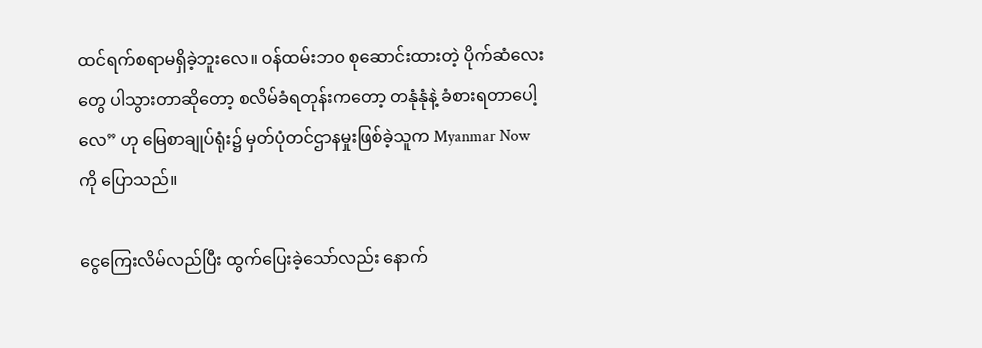ထင်ရက်စရာမရှိခဲ့ဘူးလေ။ ဝန်ထမ်းဘ၀ စုဆောင်းထားတဲ့ ပိုက်ဆံလေးတွေ ပါသွားတာဆိုတော့ စလိမ်ခံရတုန်းကတော့ တနုံနုံနဲ့ ခံစားရတာပေါ့လေ” ဟု မြေစာချုပ်ရုံး၌ မှတ်ပုံတင်ဌာနမှုးဖြစ်ခဲ့သူက Myanmar Now ကို ပြောသည်။

ငွေကြေးလိမ်လည်ပြီး ထွက်ပြေးခဲ့သော်လည်း နောက်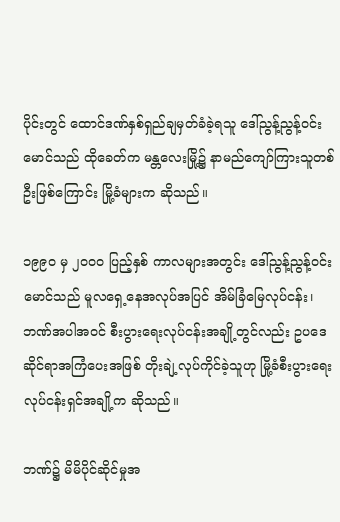ပိုင်းတွင် ထောင်ဒဏ်နှစ်ရှည်ချမှတ်ခံခဲ့ရသူ ဒေါ်ညွန့်ညွန့်ဝင်းမောင်သည် ထိုခေတ်က မန္တလေးမြို့၌ နာမည်ကျော်ကြားသူတစ်ဦးဖြစ်ကြောင်း မြို့ခံများက ဆိုသည်။

၁၉၉၀ မှ ၂၀၀၀ ပြည့်နှစ် ကာလများအတွင်း ဒေါ်ညွန့်ညွန့်ဝင်းမောင်သည် မူလရှေ့နေအလုပ်အပြင် အိမ်ခြံမြေလုပ်ငန်း၊ ဘဏ်အပါအဝင် စီးပွားရေးလုပ်ငန်းအချို့တွင်လည်း ဥပဒေဆိုင်ရာအကြံပေးအဖြစ် တိုးချဲ့လုပ်ကိုင်ခဲ့သူဟု မြို့ခံစီးပွားရေးလုပ်ငန်းရှင်အချို့က ဆိုသည်။

ဘဏ်၌ မိမိပိုင်ဆိုင်မှုအ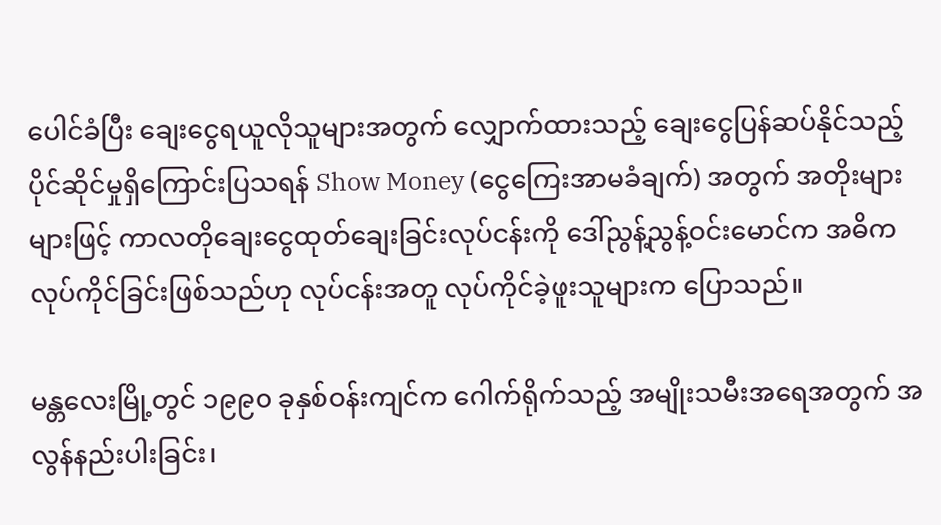ပေါင်ခံပြီး ချေးငွေရယူလိုသူများအတွက် လျှောက်ထားသည့် ချေးငွေပြန်ဆပ်နိုင်သည့် ပိုင်ဆိုင်မှုရှိကြောင်းပြသရန် Show Money (ငွေကြေးအာမခံချက်) အတွက် အတိုးများများဖြင့် ကာလတိုချေးငွေထုတ်ချေးခြင်းလုပ်ငန်းကို ဒေါ်ညွန့်ညွန့်ဝင်းမောင်က အဓိကလုပ်ကိုင်ခြင်းဖြစ်သည်ဟု လုပ်ငန်းအတူ လုပ်ကိုင်ခဲ့ဖူးသူများက ပြောသည်။

မန္တလေးမြို့တွင် ၁၉၉၀ ခုနှစ်ဝန်းကျင်က ဂေါက်ရိုက်သည့် အမျိုးသမီးအရေအတွက် အလွန်နည်းပါးခြင်း၊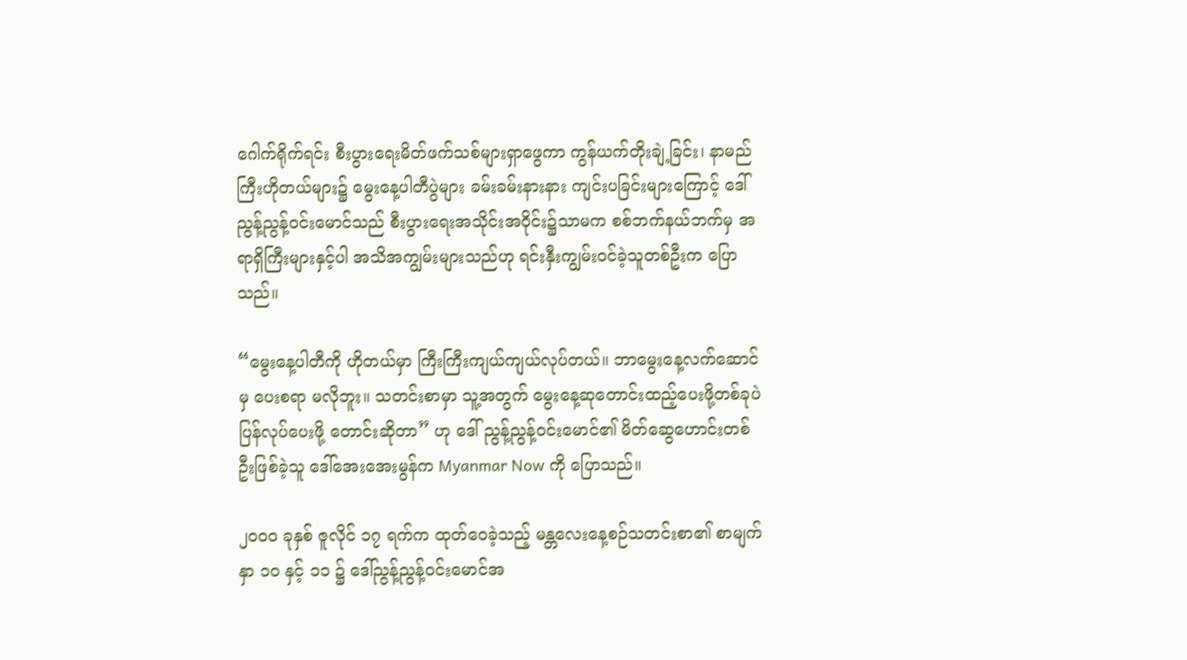ဂေါက်ရိုက်ရင်း စီးပွားရေးမိတ်ဖက်သစ်များရှာဖွေကာ ကွန်ယက်တိုးချဲ့ခြင်း၊ နာမည်ကြီးဟိုတယ်များ၌ မွေးနေ့ပါတီပွဲများ ခမ်းခမ်းနားနား ကျင်းပခြင်းများကြောင့် ဒေါ်ညွန့်ညွန့်ဝင်းမောင်သည် စီးပွားရေးအသိုင်းအဝိုင်း၌သာမက စစ်ဘက်နယ်ဘက်မှ အရာရှိကြီးများနှင့်ပါ အသိအကျွမ်းများသည်ဟု ရင်းနှီးကျွမ်းဝင်ခဲ့သူတစ်ဦးက ပြောသည်။

“မွေးနေ့ပါတီကို ဟိုတယ်မှာ ကြီးကြီးကျယ်ကျယ်လုပ်တယ်။ ဘာမွေးနေ့လက်ဆောင်မှ ပေးစရာ မလိုဘူး။ သတင်းစာမှာ သူ့အတွက် မွေးနေ့ဆုတောင်းထည့်ပေးဖို့တစ်ခုပဲ ပြန်လုပ်ပေးဖို့ တောင်းဆိုတာ” ဟု ဒေါ် ညွန့်ညွန့်ဝင်းမောင်၏ မိတ်ဆွေဟောင်းတစ်ဦးဖြစ်ခဲ့သူ ဒေါ်အေးအေးမွန်က Myanmar Now ကို ပြောသည်။

၂၀၀၀ ခုနှစ် ဇူလိုင် ၁၇ ရက်က ထုတ်ဝေခဲ့သည့် မန္တလေးနေ့စဉ်သတင်းစာ၏ စာမျက်နှာ ၁၀ နှင့် ၁၁ ၌ ဒေါ်ညွန့်ညွန့်ဝင်းမောင်အ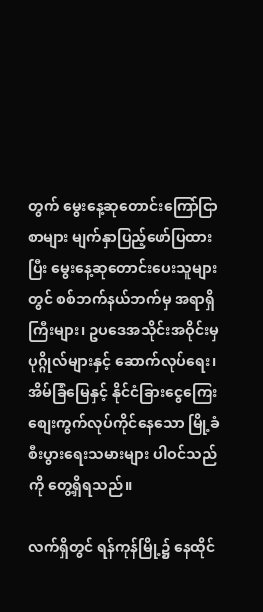တွက် မွေးနေ့ဆုတောင်းကြော်ငြာစာများ မျက်နှာပြည့်ဖော်ပြထားပြီး မွေးနေ့ဆုတောင်းပေးသူများတွင် စစ်ဘက်နယ်ဘက်မှ အရာရှိကြီးများ၊ ဥပဒေအသိုင်းအဝိုင်းမှ ပုဂ္ဂိုလ်များနှင့် ဆောက်လုပ်ရေး၊ အိမ်ခြံမြေနှင့် နိုင်ငံခြားငွေကြေးစျေးကွက်လုပ်ကိုင်နေသော မြို့ခံစီးပွားရေးသမားများ ပါဝင်သည်ကို တွေ့ရှိရသည်။

လက်ရှိတွင် ရန်ကုန်မြို့၌ နေထိုင်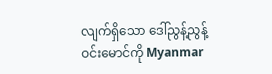လျက်ရှိသော ဒေါ်ညွန့်ညွန့်ဝင်းမောင်ကို Myanmar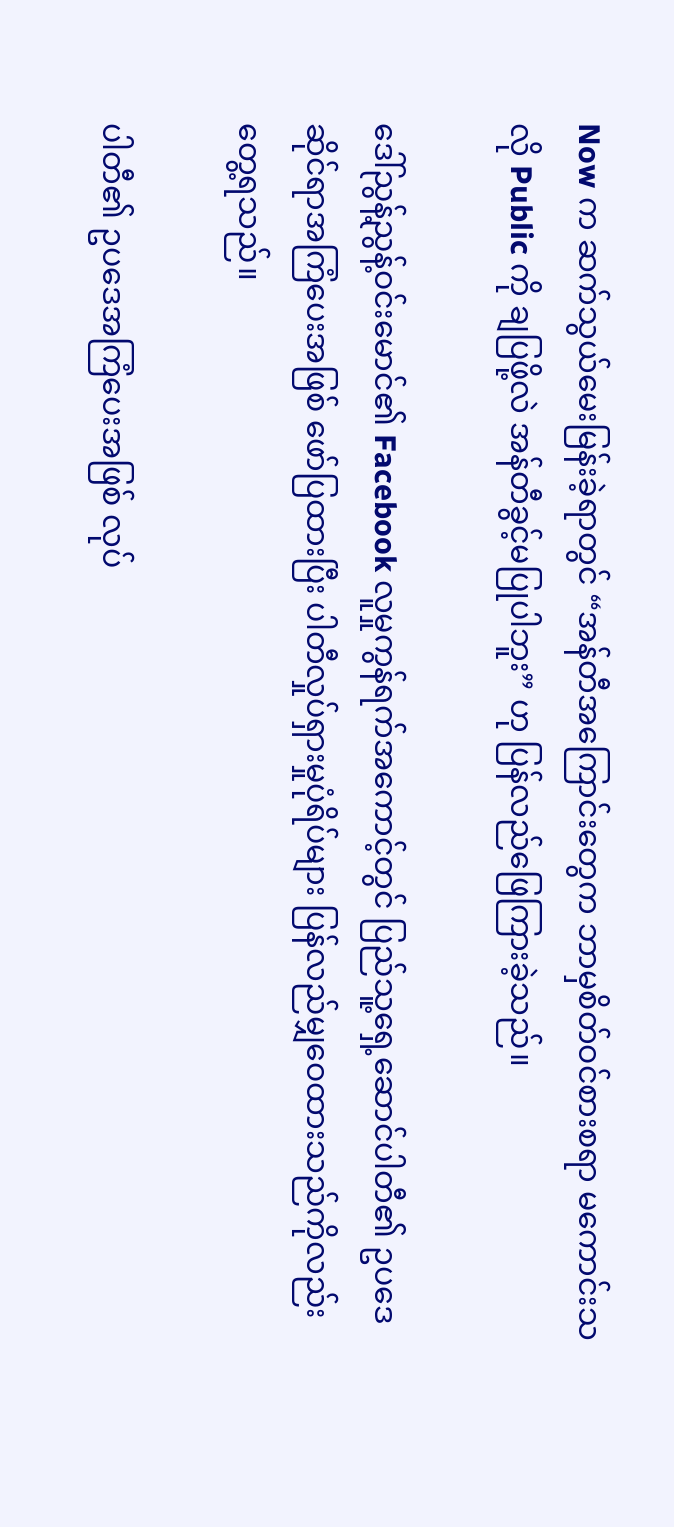Now က ဆက်သွယ်မေးမြန်းခဲ့ရာတွင် “အန်တီအကြောင်းတွေက ဘာမှစိတ်ဝင်စားစရာ မကောင်းသလို Public ကို ချပြဖို့လဲ အန်တီခွင့်မပြုပါဘူး” ဟု ပြန်လည်ဖြေကြားခဲ့သည်။

ဒေါ်ညွန့်ညွန့်ဝင်းမောင်၏ Facebook လူမှုကွန်ရက်အကောင့်တွင် ပြည်သူ့ရှေ့ဆောင်ပါတီ၏ ဥပဒေဆိုင်ရာအကြံပေးအဖြစ် ဖော်ပြထားပြီး ပါတီလှုပ်ရှားမှုပုံရိပ်များ ပြန်လည်မျှဝေထားသည်ကိုလည်း တွေ့ရသည်။

ပါတီ၏ ဥပဒေအကြံပေးအဖြစ် လုပ်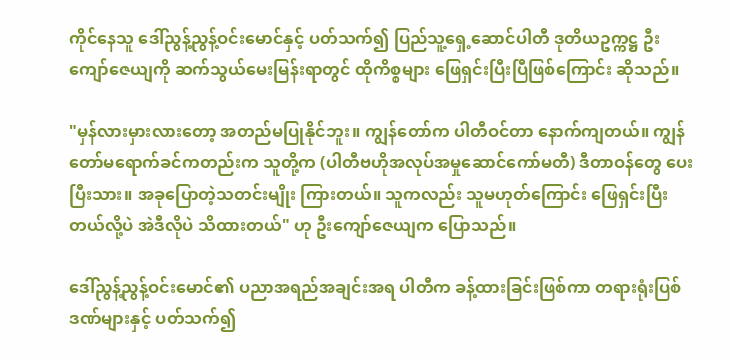ကိုင်နေသူ ဒေါ်ညွန့်ညွန့်ဝင်းမောင်နှင့် ပတ်သက်၍ ပြည်သူ့ရှေ့ဆောင်ပါတီ ဒုတိယဥက္ကဋ္ဌ ဦးကျော်ဇေယျကို ဆက်သွယ်မေးမြန်းရာတွင် ထိုကိစ္စများ ဖြေရှင်းပြီးပြီဖြစ်ကြောင်း ဆိုသည်။

"မှန်လားမှားလားတော့ အတည်မပြုနိုင်ဘူး။ ကျွန်တော်က ပါတီဝင်တာ နောက်ကျတယ်။ ကျွန်တော်မရောက်ခင်ကတည်းက သူတို့က (ပါတီဗဟိုအလုပ်အမှုဆောင်ကော်မတီ) ဒီတာဝန်တွေ ပေးပြီးသား။ အခုပြောတဲ့သတင်းမျိုး ကြားတယ်။ သူကလည်း သူမဟုတ်ကြောင်း ဖြေရှင်းပြီးတယ်လို့ပဲ အဲဒီလိုပဲ သိထားတယ်" ဟု ဦးကျော်ဇေယျက ပြောသည်။

ဒေါ်ညွန့်ညွန့်ဝင်းမောင်၏ ပညာအရည်အချင်းအရ ပါတီက ခန့်ထားခြင်းဖြစ်ကာ တရားရုံးပြစ်ဒဏ်များနှင့် ပတ်သက်၍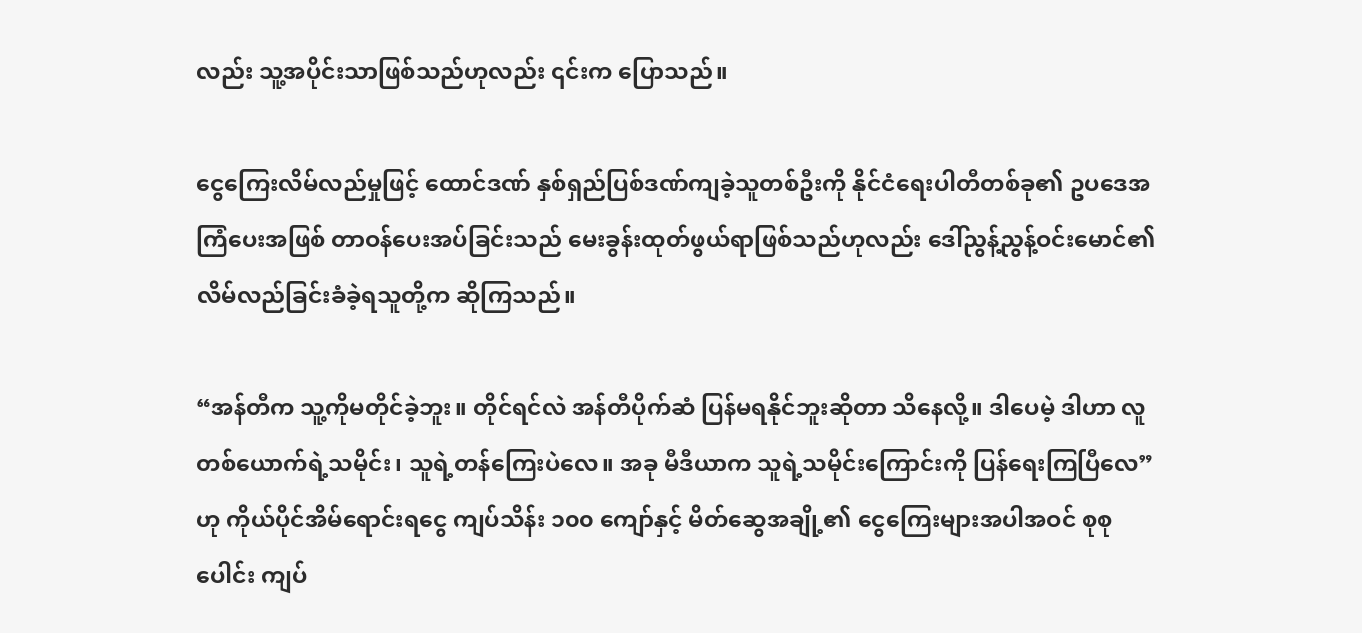လည်း သူ့အပိုင်းသာဖြစ်သည်ဟုလည်း ၎င်းက ပြောသည်။

ငွေကြေးလိမ်လည်မှုဖြင့် ထောင်ဒဏ် နှစ်ရှည်ပြစ်ဒဏ်ကျခဲ့သူတစ်ဦးကို နိုင်ငံရေးပါတီတစ်ခု၏ ဥပဒေအကြံပေးအဖြစ် တာဝန်ပေးအပ်ခြင်းသည် မေးခွန်းထုတ်ဖွယ်ရာဖြစ်သည်ဟုလည်း ဒေါ်ညွန့်ညွန့်ဝင်းမောင်၏ လိမ်လည်ခြင်းခံခဲ့ရသူတို့က ဆိုကြသည်။

“အန်တီက သူ့ကိုမတိုင်ခဲ့ဘူး။ တိုင်ရင်လဲ အန်တီပိုက်ဆံ ပြန်မရနိုင်ဘူးဆိုတာ သိနေလို့။ ဒါပေမဲ့ ဒါဟာ လူတစ်ယောက်ရဲ့သမိုင်း၊ သူရဲ့တန်ကြေးပဲလေ။ အခု မီဒီယာက သူရဲ့သမိုင်းကြောင်းကို ပြန်ရေးကြပြီလေ” ဟု ကိုယ်ပိုင်အိမ်ရောင်းရငွေ ကျပ်သိန်း ၁၀၀ ကျော်နှင့် မိတ်ဆွေအချို့၏ ငွေကြေးများအပါအဝင် စုစုပေါင်း ကျပ်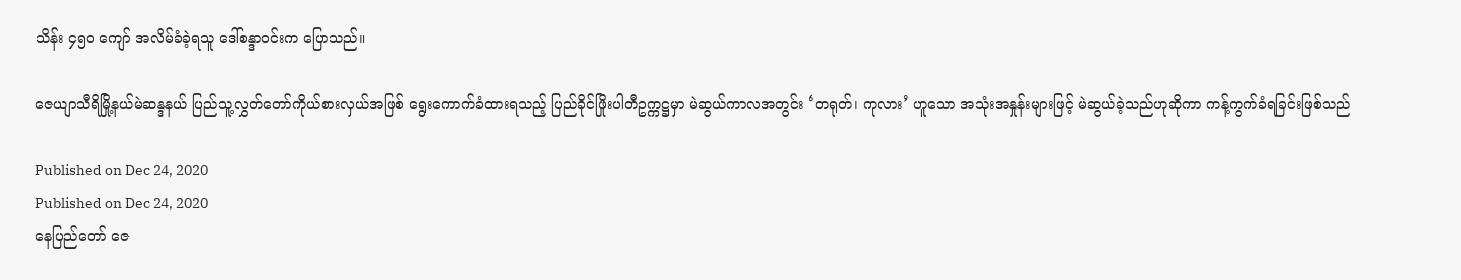သိန်း ၄၅၀ ကျော် အလိမ်ခံခဲ့ရသူ ဒေါ်စန္ဒာဝင်းက ပြောသည်။

ဇေယျာသီရိမြို့နယ်မဲဆန္ဒနယ် ပြည်သူ့လွှတ်တော်ကိုယ်စားလှယ်အဖြစ် ရွေးကောက်ခံထားရသည့် ပြည်ခိုင်ဖြိုးပါတီဥက္ကဋ္ဌမှာ မဲဆွယ်ကာလအတွင်း ‘တရုတ်၊ ကုလား’ ဟူသော အသုံးအနှုန်းများဖြင့် မဲဆွယ်ခဲ့သည်ဟုဆိုကာ ကန့်ကွက်ခံရခြင်းဖြစ်သည်

Published on Dec 24, 2020
Published on Dec 24, 2020
နေပြည်တော် ဇေ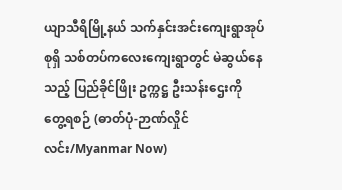ယျာသီရိမြို့နယ် သက်နှင်းအင်းကျေးရွာအုပ်စုရှိ သစ်တပ်ကလေးကျေးရွာတွင် မဲဆွယ်နေသည့် ပြည်ခိုင်ဖြိုး ဥက္ကဋ္ဌ ဦးသန်းဌေးကို တွေ့ရစဉ် (ဓာတ်ပုံ-ဉာဏ်လှိုင်လင်း/Myanmar Now)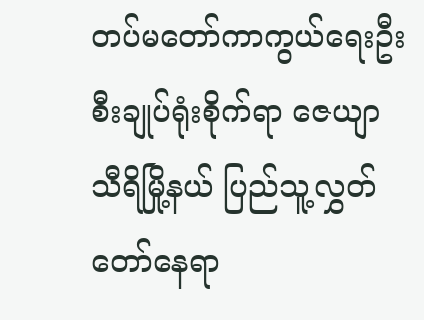တပ်မတော်ကာကွယ်ရေးဦးစီးချုပ်ရုံးစိုက်ရာ ဇေယျာသီရိမြို့နယ် ပြည်သူ့လွှတ်တော်နေရာ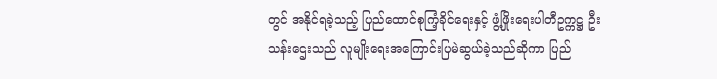တွင် အနိုင်ရခဲ့သည့် ပြည်ထောင်စုကြံ့ခိုင်ရေးနှင့် ဖွံ့ဖြိုးရေးပါတီဥက္ကဋ္ဌ ဦးသန်းဌေးသည် လူမျိုးရေးအကြောင်းပြမဲဆွယ်ခဲ့သည်ဆိုကာ ပြည်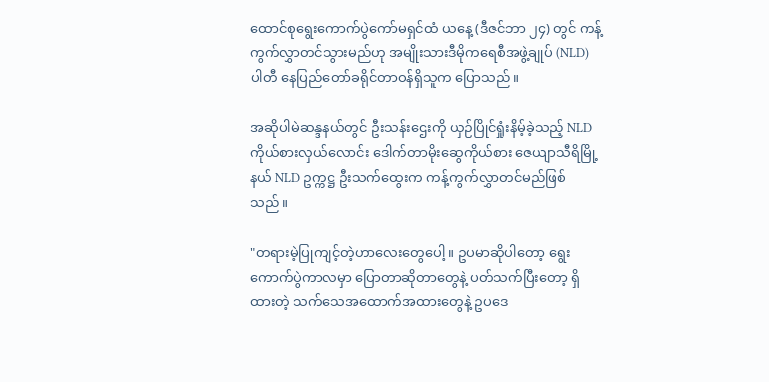ထောင်စုရွေးကောက်ပွဲကော်မရှင်ထံ ယနေ့ (ဒီဇင်ဘာ ၂၄) တွင် ကန့်ကွက်လွှာတင်သွားမည်ဟု အမျိုးသားဒီမိုကရေစီအဖွဲ့ချုပ် (NLD) ပါတီ နေပြည်တော်ခရိုင်တာဝန်ရှိသူက ပြောသည်။

အဆိုပါမဲဆန္ဒနယ်တွင် ဦးသန်းဌေးကို ယှဉ်ပြိုင်ရှုံးနိမ့်ခဲ့သည့် NLD ကိုယ်စားလှယ်လောင်း ဒေါက်တာမိုးဆွေကိုယ်စား ဇေယျာသီရိမြို့နယ် NLD ဥက္ကဋ္ဌ ဦးသက်ထွေးက ကန့်ကွက်လွှာတင်မည်ဖြစ်သည်။

"တရားမဲ့ပြုကျင့်တဲ့ဟာလေးတွေပေါ့။ ဥပမာဆိုပါတော့ ရွေးကောက်ပွဲကာလမှာ ပြောတာဆိုတာတွေနဲ့ ပတ်သက်ပြီးတော့ ရှိထားတဲ့ သက်သေအထောက်အထားတွေနဲ့ ဥပဒေ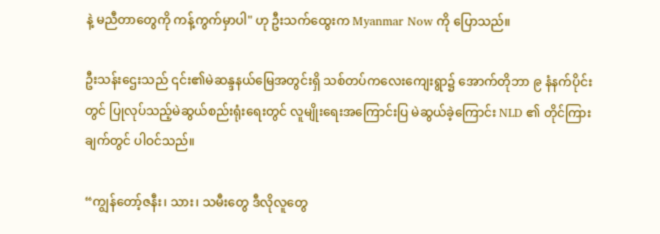နဲ့ မညီတာတွေကို ကန့်ကွက်မှာပါ" ဟု ဦးသက်ထွေးက Myanmar Now ကို ပြောသည်။

ဦးသန်းဌေးသည် ၎င်း၏မဲဆန္ဒနယ်မြေအတွင်းရှိ သစ်တပ်ကလေးကျေးရွာ၌ အောက်တိုဘာ ၉ နံနက်ပိုင်းတွင် ပြုလုပ်သည့်မဲဆွယ်စည်းရုံးရေးတွင် လူမျိုးရေးအကြောင်းပြ မဲဆွယ်ခဲ့ကြောင်း NLD ၏ တိုင်ကြားချက်တွင် ပါဝင်သည်။

“ကျွန်တော့်ဇနီး၊ သား၊ သမီးတွေ ဒီလိုလူတွေ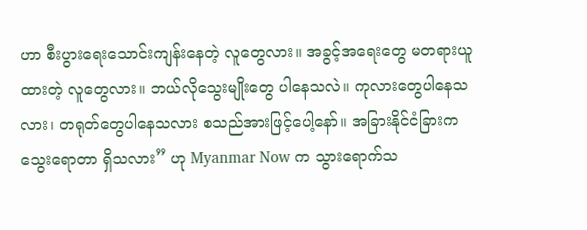ဟာ စီးပွားရေးသောင်းကျန်းနေတဲ့ လူတွေလား။ အခွင့်အရေးတွေ မတရားယူထားတဲ့ လူတွေလား။ ဘယ်လိုသွေးမျိုးတွေ ပါနေသလဲ။ ကုလားတွေပါနေသလား၊ တရုတ်တွေပါနေသလား စသည်အားဖြင့်ပေါ့နော်။ အခြားနိုင်ငံခြားက သွေးရောတာ ရှိသလား” ဟု Myanmar Now က သွားရောက်သ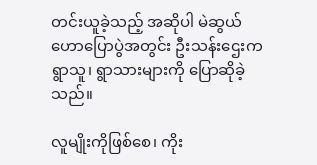တင်းယူခဲ့သည့် အဆိုပါ မဲဆွယ်ဟောပြောပွဲအတွင်း ဦးသန်းဌေးက ရွာသူ၊ ရွာသားများကို ပြောဆိုခဲ့သည်။

လူမျိုးကိုဖြစ်စေ၊ ကိုး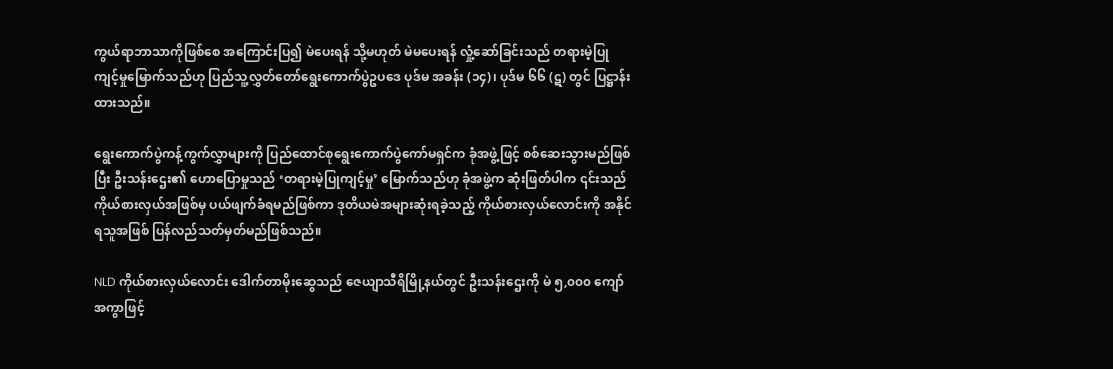ကွယ်ရာဘာသာကိုဖြစ်စေ အကြောင်းပြ၍ မဲပေးရန် သို့မဟုတ် မဲမပေးရန် လှုံ့ဆော်ခြင်းသည် တရားမဲ့ပြုကျင့်မှုမြောက်သည်ဟု ပြည်သူ့လွှတ်တော်ရွေးကောက်ပွဲဥပဒေ ပုဒ်မ အခန်း (၁၄)၊ ပုဒ်မ ၆၆ (ဋ) တွင် ပြဋ္ဌာန်းထားသည်။

ရွေးကောက်ပွဲကန့်ကွက်လွှာများကို ပြည်ထောင်စုရွေးကောက်ပွဲကော်မရှင်က ခုံအဖွဲ့ဖြင့် စစ်ဆေးသွားမည်ဖြစ်ပြီး ဦးသန်းဌေး၏ ဟောပြောမှုသည် ‘တရားမဲ့ပြုကျင့်မှု’ မြောက်သည်ဟု ခုံအဖွဲ့က ဆုံးဖြတ်ပါက ၎င်းသည် ကိုယ်စားလှယ်အဖြစ်မှ ပယ်ဖျက်ခံရမည်ဖြစ်ကာ ဒုတိယမဲအများဆုံးရခဲ့သည့် ကိုယ်စားလှယ်လောင်းကို အနိုင်ရသူအဖြစ် ပြန်လည်သတ်မှတ်မည်ဖြစ်သည်။

NLD ကိုယ်စားလှယ်လောင်း ဒေါက်တာမိုးဆွေသည် ဇေယျာသီရိမြို့နယ်တွင် ဦးသန်းဌေးကို မဲ ၅,၀၀၀ ကျော်အကွာဖြင့်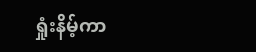ရှုံးနိမ့်ကာ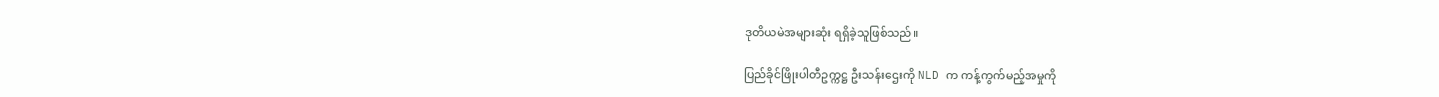ဒုတိယမဲအများဆုံး ရရှိခဲ့သူဖြစ်သည်။

ပြည်ခိုင်ဖြိုးပါတီဥက္ကဋ္ဌ ဦးသန်းဌေးကို NLD က ကန့်ကွက်မည့်အမှုကို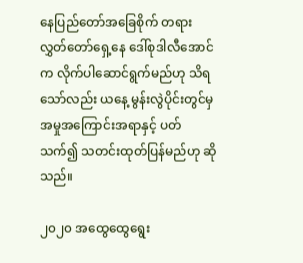နေပြည်တော်အခြေစိုက် တရားလွှတ်တော်ရှေ့နေ ဒေါ်စုဒါလီအောင်က လိုက်ပါဆောင်ရွက်မည်ဟု သိရသော်လည်း ယနေ့ မွန်းလွဲပိုင်းတွင်မှ အမှုအကြောင်းအရာနှင့် ပတ်သက်၍ သတင်းထုတ်ပြန်မည်ဟု ဆိုသည်။

၂၀၂၀ အထွေထွေရွေး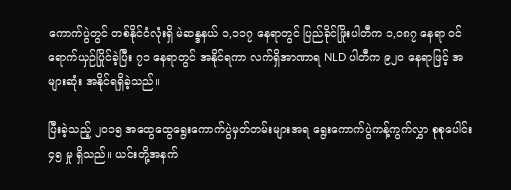ကောက်ပွဲတွင် တစ်နိုင်ငံလုံးရှိ မဲဆန္ဒနယ် ၁,၁၁၇ နေရာတွင် ပြည်ခိုင်ဖြိုးပါတီက ၁,၀၈၇ နေရာ ဝင်ရောက်ယှဉ်ပြိုင်ခဲ့ပြီး ၇၁ နေရာတွင် အနိုင်ရကာ လက်ရှိအာဏာရ NLD ပါတီက ၉၂၀ နေရာဖြင့် အများဆုံး အနိုင်ရရှိခဲ့သည်။

ပြီးခဲ့သည့် ၂၀၁၅ အထွေထွေရွေးကောက်ပွဲမှတ်တမ်းများအရ ရွေးကောက်ပွဲကန့်ကွက်လွှာ စုစုပေါင်း ၄၅ မှု ရှိသည်။ ယင်းတို့အနက်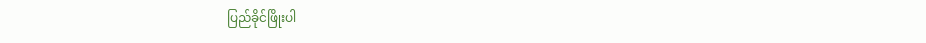ပြည်ခိုင်ဖြိုးပါ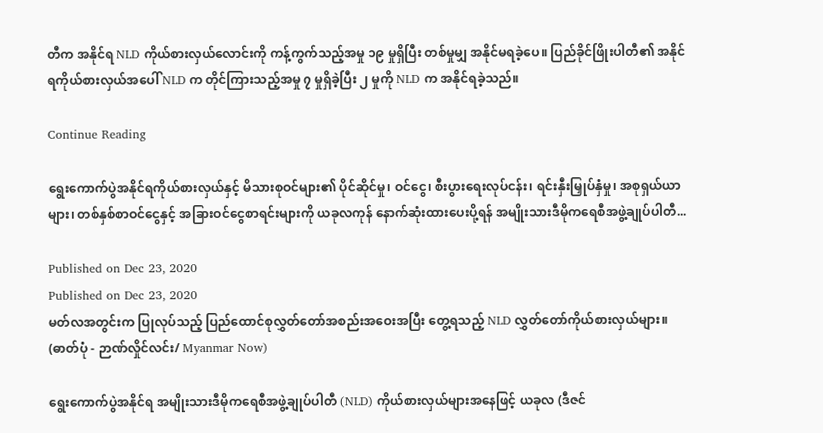တီက အနိုင်ရ NLD ကိုယ်စားလှယ်လောင်းကို ကန့်ကွက်သည့်အမှု ၁၉ မှုရှိပြီး တစ်မှုမျှ အနိုင်မရခဲ့ပေ။ ပြည်ခိုင်ဖြိုးပါတီ၏ အနိုင်ရကိုယ်စားလှယ်အပေါ် NLD က တိုင်ကြားသည့်အမှု ၇ မှုရှိခဲ့ပြီး ၂ မှုကို NLD က အနိုင်ရခဲ့သည်။

Continue Reading

ရွေးကောက်ပွဲအနိုင်ရကိုယ်စားလှယ်နှင့် မိသားစုဝင်များ၏ ပိုင်ဆိုင်မှု၊ ဝင်ငွေ၊ စီးပွားရေးလုပ်ငန်း၊ ရင်းနှီးမြှုပ်နှံမှု၊ အစုရှယ်ယာများ၊ တစ်နှစ်စာဝင်ငွေနှင့် အခြားဝင်ငွေစာရင်းများကို ယခုလကုန် နောက်ဆုံးထားပေးပို့ရန် အမျိုးသားဒီမိုကရေစီအဖွဲ့ချုပ်ပါတီ...

Published on Dec 23, 2020
Published on Dec 23, 2020
မတ်လအတွင်းက ပြုလုပ်သည့် ပြည်ထောင်စုလွှတ်တော်အစည်းအဝေးအပြီး တွေ့ရသည့် NLD လွှတ်တော်ကိုယ်စားလှယ်များ။ (ဓာတ်ပုံ - ဉာဏ်လှိုင်လင်း/ Myanmar Now)

ရွေးကောက်ပွဲအနိုင်ရ အမျိုးသားဒီမိုကရေစီအဖွဲ့ချုပ်ပါတီ (NLD) ကိုယ်စားလှယ်များအနေဖြင့် ယခုလ (ဒီဇင်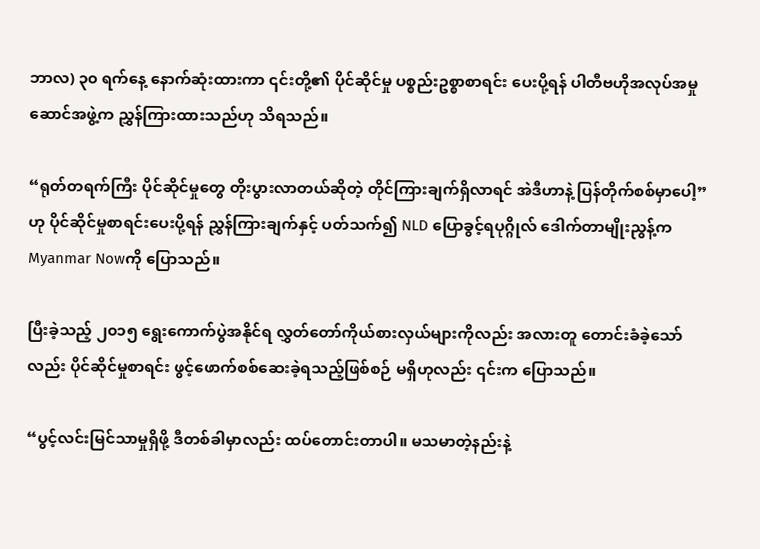ဘာလ) ၃၀ ရက်နေ့ နောက်ဆုံးထားကာ ၎င်းတို့၏ ပိုင်ဆိုင်မှု ပစ္စည်းဥစ္စာစာရင်း ပေးပို့ရန် ပါတီဗဟိုအလုပ်အမှုဆောင်အဖွဲ့က ညွှန်ကြားထားသည်ဟု သိရသည်။

“ရုတ်တရက်ကြီး ပိုင်ဆိုင်မှုတွေ တိုးပွားလာတယ်ဆိုတဲ့ တိုင်ကြားချက်ရှိလာရင် အဲဒီဟာနဲ့ ပြန်တိုက်စစ်မှာပေါ့” ဟု ပိုင်ဆိုင်မှုစာရင်းပေးပို့ရန် ညွှန်ကြားချက်နှင့် ပတ်သက်၍ NLD ပြောခွင့်ရပုဂ္ဂိုလ် ဒေါက်တာမျိုးညွန့်က Myanmar Nowကို ပြောသည်။

ပြီးခဲ့သည့် ၂၀၁၅ ရွေးကောက်ပွဲအနိုင်ရ လွှတ်တော်ကိုယ်စားလှယ်များကိုလည်း အလားတူ တောင်းခံခဲ့သော်လည်း ပိုင်ဆိုင်မှုစာရင်း ဖွင့်ဖောက်စစ်ဆေးခဲ့ရသည့်ဖြစ်စဉ် မရှိဟုလည်း ၎င်းက ပြောသည်။

“ပွင့်လင်းမြင်သာမှုရှိဖို့ ဒီတစ်ခါမှာလည်း ထပ်တောင်းတာပါ။ မသမာတဲ့နည်းနဲ့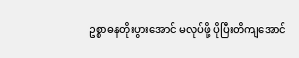ဥစ္စာဓနတိုးပွားအောင် မလုပ်ဖို့ ပိုပြီးတိကျအောင်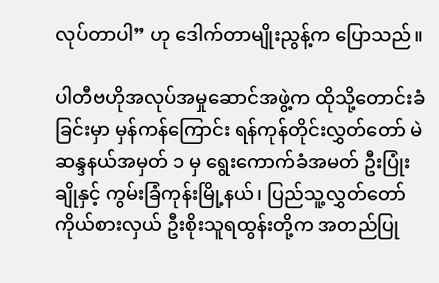လုပ်တာပါ” ဟု ဒေါက်တာမျိုးညွန့်က ပြောသည်။

ပါတီဗဟိုအလုပ်အမှုဆောင်အဖွဲ့က ထိုသို့တောင်းခံခြင်းမှာ မှန်ကန်ကြောင်း ရန်ကုန်တိုင်းလွှတ်တော် မဲဆန္ဒနယ်အမှတ် ၁ မှ ရွေးကောက်ခံအမတ် ဦးပြုံးချိုနှင့် ကွမ်းခြံကုန်းမြို့နယ်၊ ပြည်သူ့လွှတ်တော်ကိုယ်စားလှယ် ဦးစိုးသူရထွန်းတို့က အတည်ပြု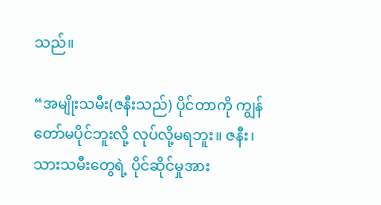သည်။

“အမျိုးသမီး(ဇနီးသည်) ပိုင်တာကို ကျွန်တော်မပိုင်ဘူးလို့ လုပ်လို့မရဘူး။ ဇနီး၊ သားသမီးတွေရဲ့ ပိုင်ဆိုင်မှုအား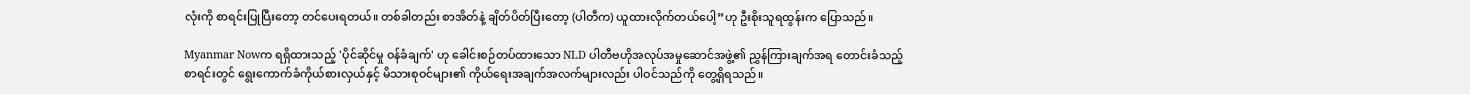လုံးကို စာရင်းပြုပြီးတော့ တင်ပေးရတယ်။ တစ်ခါတည်း စာအိတ်နဲ့ ချိတ်ပိတ်ပြီးတော့ (ပါတီက) ယူထားလိုက်တယ်ပေါ့”ဟု ဦးစိုးသူရထွန်းက ပြောသည်။

Myanmar Nowက ရရှိထားသည့် 'ပိုင်ဆိုင်မှု ဝန်ခံချက်' ဟု ခေါင်းစဉ်တပ်ထားသော NLD ပါတီဗဟိုအလုပ်အမှုဆောင်အဖွဲ့၏ ညွှန်ကြားချက်အရ တောင်းခံသည့်စာရင်းတွင် ရွေးကောက်ခံကိုယ်စားလှယ်နှင့် မိသားစုဝင်များ၏ ကိုယ်ရေးအချက်အလက်များလည်း ပါဝင်သည်ကို တွေ့ရှိရသည်။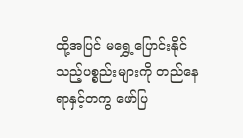ထို့အပြင် မရွှေ့ပြောင်းနိုင်သည့်ပစ္စည်းများကို တည်နေရာနှင့်တကွ ဖော်ပြ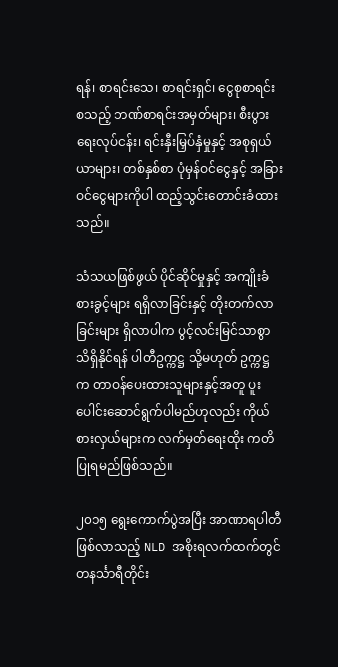ရန်၊ စာရင်းသေ၊ စာရင်းရှင်၊ ငွေစုစာရင်း စသည့် ဘဏ်စာရင်းအမှတ်များ၊ စီးပွားရေးလုပ်ငန်း၊ ရင်းနှီးမြှပ်နှံမှုနှင့် အစုရှယ်ယာများ၊ တစ်နှစ်စာ ပုံမှန်ဝင်ငွေနှင့် အခြားဝင်ငွေများကိုပါ ထည့်သွင်းတောင်းခံထားသည်။

သံသယဖြစ်ဖွယ် ပိုင်ဆိုင်မှုနှင့် အကျိုးခံစားခွင့်များ ရရှိလာခြင်းနှင့် တိုးတက်လာခြင်းများ ရှိလာပါက ပွင့်လင်းမြင်သာစွာ သိရှိနိုင်ရန် ပါတီဥက္ကဋ္ဌ သို့မဟုတ် ဥက္ကဋ္ဌက တာဝန်ပေးထားသူများနှင့်အတူ ပူးပေါင်းဆောင်ရွက်ပါမည်ဟုလည်း ကိုယ်စားလှယ်များက လက်မှတ်ရေးထိုး ကတိပြုရမည်ဖြစ်သည်။

၂၀၁၅ ရွေးကောက်ပွဲအပြီး အာဏာရပါတီဖြစ်လာသည့် NLD အစိုးရလက်ထက်တွင် တနင်္သာရီတိုင်း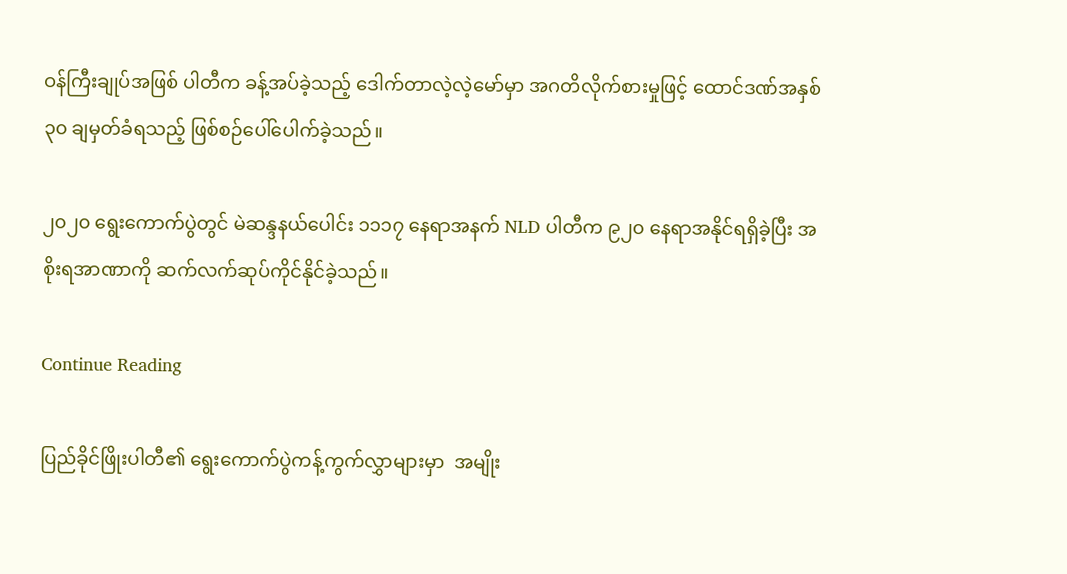ဝန်ကြီးချုပ်အဖြစ် ပါတီက ခန့်အပ်ခဲ့သည့် ဒေါက်တာလဲ့လဲ့မော်မှာ အဂတိလိုက်စားမှုဖြင့် ထောင်ဒဏ်အနှစ် ၃၀ ချမှတ်ခံရသည့် ဖြစ်စဉ်ပေါ်ပေါက်ခဲ့သည်။

၂၀၂၀ ရွေးကောက်ပွဲတွင် မဲဆန္ဒနယ်ပေါင်း ၁၁၁၇ နေရာအနက် NLD ပါတီက ၉၂၀ နေရာအနိုင်ရရှိခဲ့ပြီး အစိုးရအာဏာကို ဆက်လက်ဆုပ်ကိုင်နိုင်ခဲ့သည်။

Continue Reading

ပြည်ခိုင်ဖြိုးပါတီ၏ ရွေးကောက်ပွဲကန့်ကွက်လွှာများမှာ  အမျိုး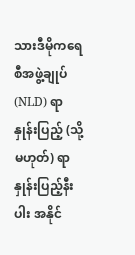သားဒီမိုကရေစီအဖွဲ့ချုပ်(NLD) ရာနှုန်းပြည့် (သို့မဟုတ်) ရာနှုန်းပြည့်နီးပါး အနိုင်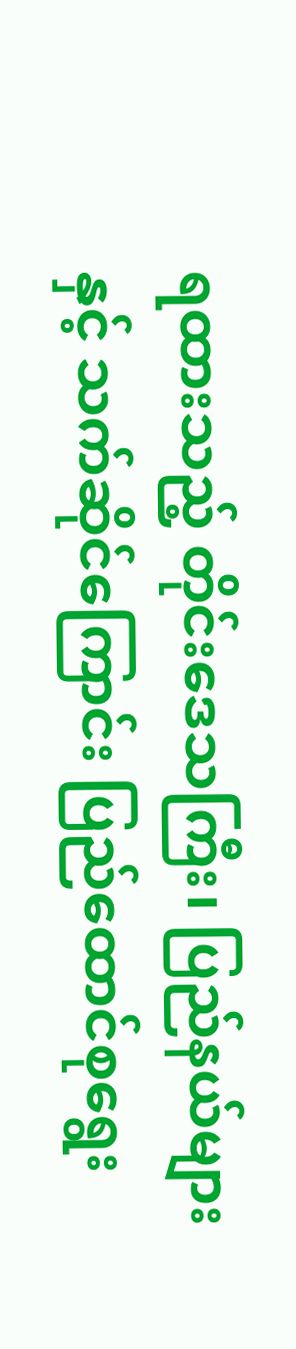ရထားသည့် တိုင်းဒေသကြီး၊ ပြည်နယ်များနှင့် သက်ဆိုင်ကြောင်း ပြည်ထောင်စုရွေး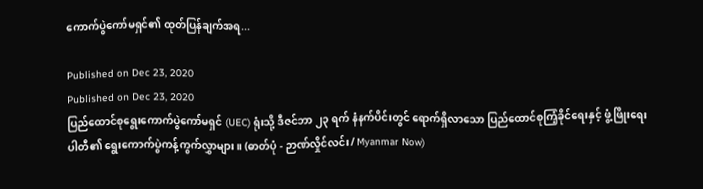ကောက်ပွဲကော်မရှင်၏ ထုတ်ပြန်ချက်အရ...

Published on Dec 23, 2020
Published on Dec 23, 2020
ပြည်ထောင်စုရွေးကောက်ပွဲကော်မရှင် (UEC) ရုံးသို့ ဒီဇင်ဘာ ၂၃ ရက် နံနက်ပိင်းတွင် ရောက်ရှိလာသော ပြည်ထောင်စုကြံ့ခိုင်ရေးနှင့် ဖွံ့ဖြိုးရေးပါတီ၏ ရွေးကောက်ပွဲကန့်ကွက်လွှာများ။ (ဓာတ်ပုံ - ဉာဏ်လှိုင်လင်း/ Myanmar Now)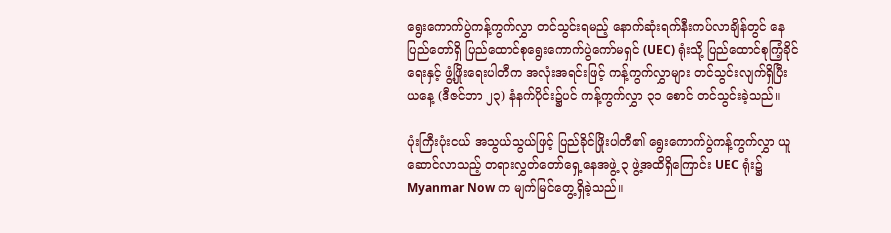ရွေးကောက်ပွဲကန့်ကွက်လွှာ တင်သွင်းရမည့် နောက်ဆုံးရက်နီးကပ်လာချိန်တွင် နေပြည်တော်ရှိ ပြည်ထောင်စုရွေးကောက်ပွဲကော်မရှင် (UEC) ရုံးသို့ ပြည်ထောင်စုကြံ့ခိုင်ရေးနှင့် ဖွံ့ဖြိုးရေးပါတီက အလုံးအရင်းဖြင့် ကန့်ကွက်လွှာများ တင်သွင်းလျက်ရှိပြီး ယနေ့ (ဒီဇင်ဘာ ၂၃) နံနက်ပိုင်း၌ပင် ကန့်ကွက်လွှာ ၃၁ စောင် တင်သွင်းခဲ့သည်။

ပုံးကြီးပုံးငယ် အသွယ်သွယ်ဖြင့် ပြည်ခိုင်ဖြိုးပါတီ၏ ရွေးကောက်ပွဲကန့်ကွက်လွှာ ယူဆောင်လာသည့် တရားလွှတ်တော်ရှေ့နေအဖွဲ့ ၃ ဖွဲ့အထိရှိကြောင်း UEC ရုံး၌ Myanmar Now က မျက်မြင်တွေ့ရှိခဲ့သည်။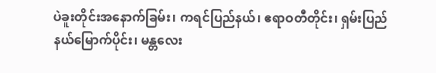ပဲခူးတိုင်းအနောက်ခြမ်း၊ ကရင်ပြည်နယ်၊ ဧရာဝတီတိုင်း၊ ရှမ်းပြည်နယ်မြောက်ပိုင်း၊ မန္တလေး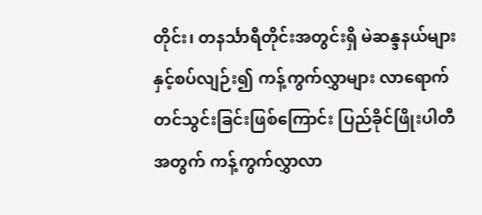တိုင်း၊ တနင်္သာရီတိုင်းအတွင်းရှိ မဲဆန္ဒနယ်များနှင့်စပ်လျဉ်း၍ ကန့်ကွက်လွှာများ လာရောက်တင်သွင်းခြင်းဖြစ်ကြောင်း ပြည်ခိုင်ဖြိုးပါတီအတွက် ကန့်ကွက်လွှာလာ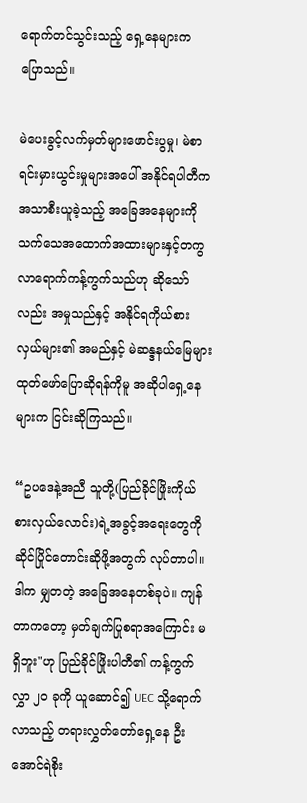ရောက်တင်သွင်းသည့် ရှေ့နေများက ပြောသည်။

မဲပေးခွင့်လက်မှတ်များဖောင်းပွမှု၊ မဲစာရင်းမှားယွင်းမှုများအပေါ် အနိုင်ရပါတီက အသာစီးယူခဲ့သည့် အခြေအနေများကို သက်သေအထောက်အထားများနှင့်တကွ လာရောက်ကန့်ကွက်သည်ဟု ဆိုသော်လည်း အမှုသည်နှင့် အနိုင်ရကိုယ်စားလှယ်များ၏ အမည်နှင့် မဲဆန္ဒနယ်မြေများ ထုတ်ဖော်ပြောဆိုရန်ကိုမူ အဆိုပါရှေ့နေများက ငြင်းဆိုကြသည်။

“ဥပဒေနဲ့အညီ သူတို့(ပြည်ခိုင်ဖြိုးကိုယ်စားလှယ်လောင်း)ရဲ့အခွင့်အရေးတွေကို ဆိုင်ပြိုင်တောင်းဆိုဖို့အတွက် လုပ်တာပါ။ ဒါက မျှတတဲ့ အခြေအနေတစ်ခုပဲ။ ကျန်တာကတော့ မှတ်ချက်ပြုစရာအကြောင်း မရှိဘူး"ဟု ပြည်ခိုင်ဖြိုးပါတီ၏ ကန့်ကွက်လွှာ ၂၀ ခုကို ယူဆောင်၍ UEC သို့ရောက်လာသည့် တရားလွှတ်တော်ရှေ့နေ ဦးအောင်ရဲစိုး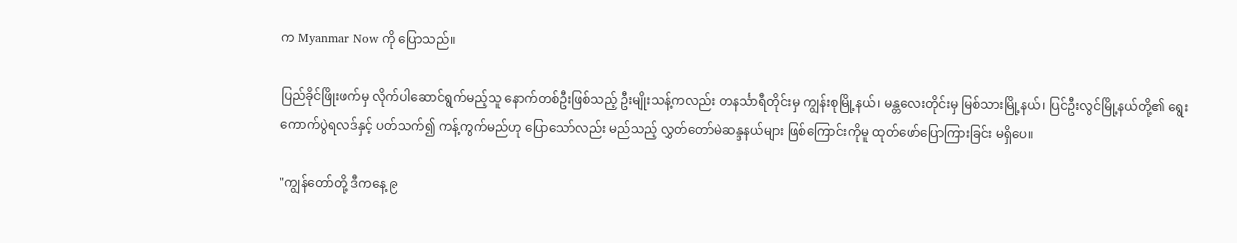က Myanmar Now ကို ပြောသည်။

ပြည်ခိုင်ဖြိုးဖက်မှ လိုက်ပါဆောင်ရွက်မည့်သူ နောက်တစ်ဦးဖြစ်သည့် ဦးမျိုးသန့်ကလည်း တနင်္သာရီတိုင်းမှ ကျွန်းစုမြို့နယ်၊ မန္တလေးတိုင်းမှ မြစ်သားမြို့နယ်၊ ပြင်ဦးလွင်မြို့နယ်တို့၏ ရွေးကောက်ပွဲရလဒ်နှင့် ပတ်သက်၍ ကန့်ကွက်မည်ဟု ပြောသော်လည်း မည်သည့် လွှတ်တော်မဲဆန္ဒနယ်များ ဖြစ်ကြောင်းကိုမူ ထုတ်ဖော်ပြောကြားခြင်း မရှိပေ။

"ကျွန်တော်တို့ ဒီကနေ့ ၉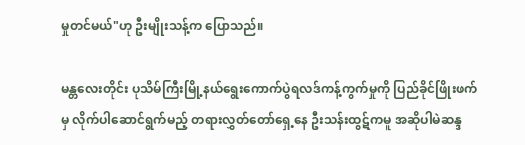မှုတင်မယ်"ဟု ဦးမျိုးသန့်က ပြောသည်။

မန္တလေးတိုင်း ပုသိမ်ကြီးမြို့နယ်ရွေးကောက်ပွဲရလဒ်ကန့်ကွက်မှုကို ပြည်ခိုင်ဖြိုးဖက်မှ လိုက်ပါဆောင်ရွက်မည့် တရားလွှတ်တော်ရှေ့နေ ဦးသန်းထွဋ်ကမူ အဆိုပါမဲဆန္ဒ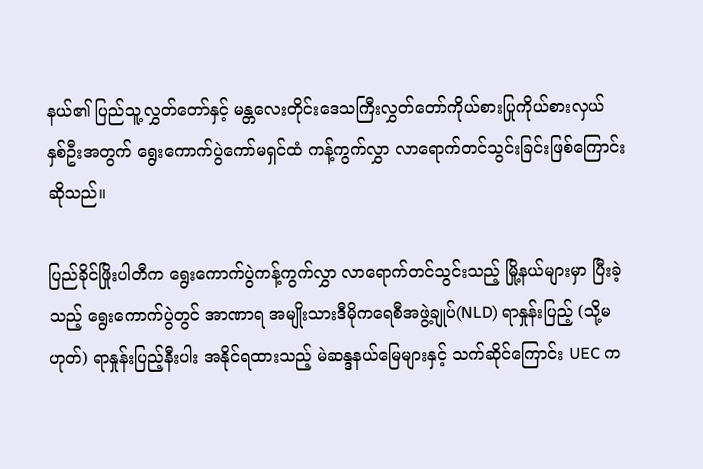နယ်၏ ပြည်သူ့လွှတ်တော်နှင့် မန္တလေးတိုင်းဒေသကြီးလွှတ်တော်ကိုယ်စားပြုကိုယ်စားလှယ် နှစ်ဦးအတွက် ရွေးကောက်ပွဲကော်မရှင်ထံ ကန့်ကွက်လွှာ လာရောက်တင်သွင်းခြင်းဖြစ်ကြောင်း ဆိုသည်။

ပြည်ခိုင်ဖြိုးပါတီက ရွေးကောက်ပွဲကန့်ကွက်လွှာ လာရောက်တင်သွင်းသည့် မြို့နယ်များမှာ ပြီးခဲ့သည့် ရွေးကောက်ပွဲတွင် အာဏာရ အမျိုးသားဒီမိုကရေစီအဖွဲ့ချုပ်(NLD) ရာနှုန်းပြည့် (သို့မဟုတ်) ရာနှုန်းပြည့်နီးပါး အနိုင်ရထားသည့် မဲဆန္ဒနယ်မြေများနှင့် သက်ဆိုင်ကြောင်း UEC က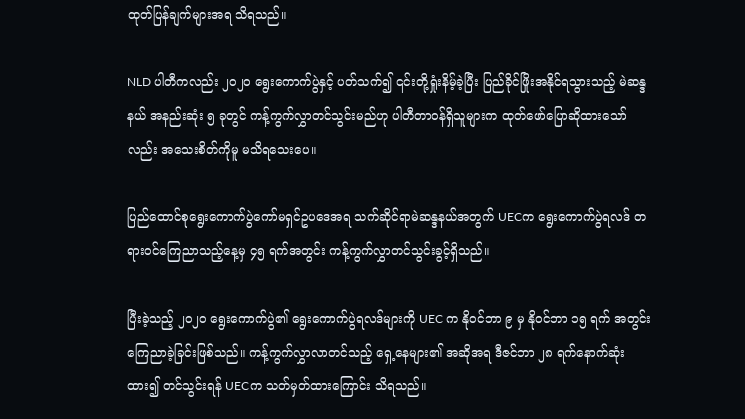ထုတ်ပြန်ချက်များအရ သိရသည်။

NLD ပါတီကလည်း ၂၀၂၀ ရွေးကောက်ပွဲနှင့် ပတ်သက်၍ ၎င်းတို့ရှုံးနိမ့်ခဲ့ပြီး ပြည်ခိုင်ဖြိုးအနိုင်ရသွားသည့် မဲဆန္ဒနယ် အနည်းဆုံး ၅ ခုတွင် ကန့်ကွက်လွှာတင်သွင်းမည်ဟု ပါတီတာဝန်ရှိသူများက ထုတ်ဖော်ပြောဆိုထားသော်လည်း အသေးစိတ်ကိုမူ မသိရသေးပေ။

ပြည်ထောင်စုရွေးကောက်ပွဲကော်မရှင်ဥပဒေအရ သက်ဆိုင်ရာမဲဆန္ဒနယ်အတွက် UECက ရွေးကောက်ပွဲရလဒ် တရားဝင်ကြေညာသည့်နေ့မှ ၄၅ ရက်အတွင်း ကန့်ကွက်လွှာတင်သွင်းခွင့်ရှိသည်။

ပြီးခဲ့သည့် ၂၀၂၀ ရွေးကောက်ပွဲ၏ ရွေးကောက်ပွဲရလဒ်များကို UEC က နိုဝင်ဘာ ၉ မှ နိုဝင်ဘာ ၁၅ ရက် အတွင်း ကြေညာခဲ့ခြင်းဖြစ်သည်။ ကန့်ကွက်လွှာလာတင်သည့် ရှေ့နေများ၏ အဆိုအရ ဒီဇင်ဘာ ၂၈ ရက်နောက်ဆုံးထား၍ တင်သွင်းရန် UECက သတ်မှတ်ထားကြောင်း သိရသည်။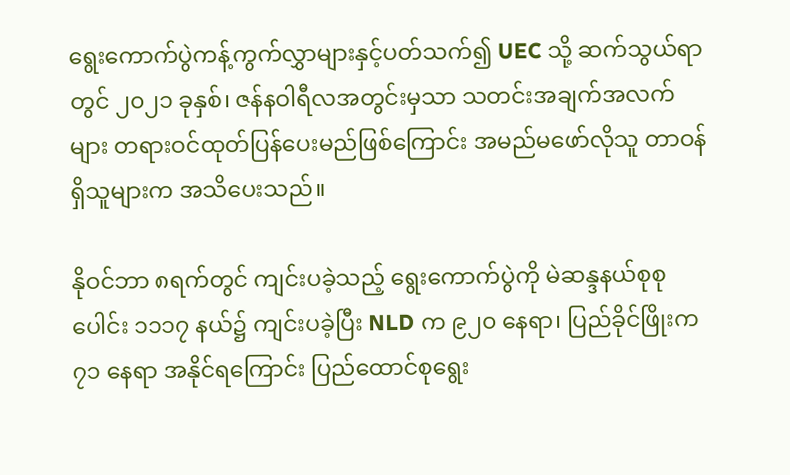ရွေးကောက်ပွဲကန့်ကွက်လွှာများနှင့်ပတ်သက်၍ UEC သို့ ဆက်သွယ်ရာတွင် ၂၀၂၁ ခုနှစ်၊ ဇန်နဝါရီလအတွင်းမှသာ သတင်းအချက်အလက်များ တရားဝင်ထုတ်ပြန်ပေးမည်ဖြစ်ကြောင်း အမည်မဖော်လိုသူ တာဝန်ရှိသူများက အသိပေးသည်။

နိုဝင်ဘာ ၈ရက်တွင် ကျင်းပခဲ့သည့် ရွေးကောက်ပွဲကို မဲဆန္ဒနယ်စုစုပေါင်း ၁၁၁၇ နယ်၌ ကျင်းပခဲ့ပြီး NLD က ၉၂၀ နေရာ၊ ပြည်ခိုင်ဖြိုးက ၇၁ နေရာ အနိုင်ရကြောင်း ပြည်ထောင်စုရွေး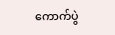ကောက်ပွဲ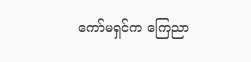ကော်မရှင်က ကြေညာ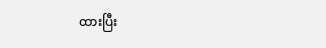ထားပြီး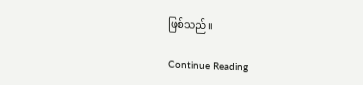ဖြစ်သည်။

Continue Reading